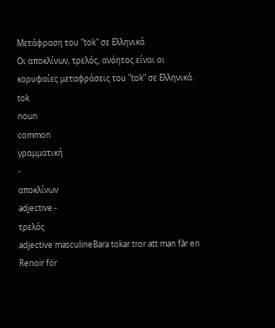Μετάφραση του "tok" σε Ελληνικά
Οι αποκλίνων, τρελός, ανόητος είναι οι κορυφαίες μεταφράσεις του "tok" σε Ελληνικά.
tok
noun
common
γραμματική
-
αποκλίνων
adjective -
τρελός
adjective masculineBara tokar tror att man får en Renoir för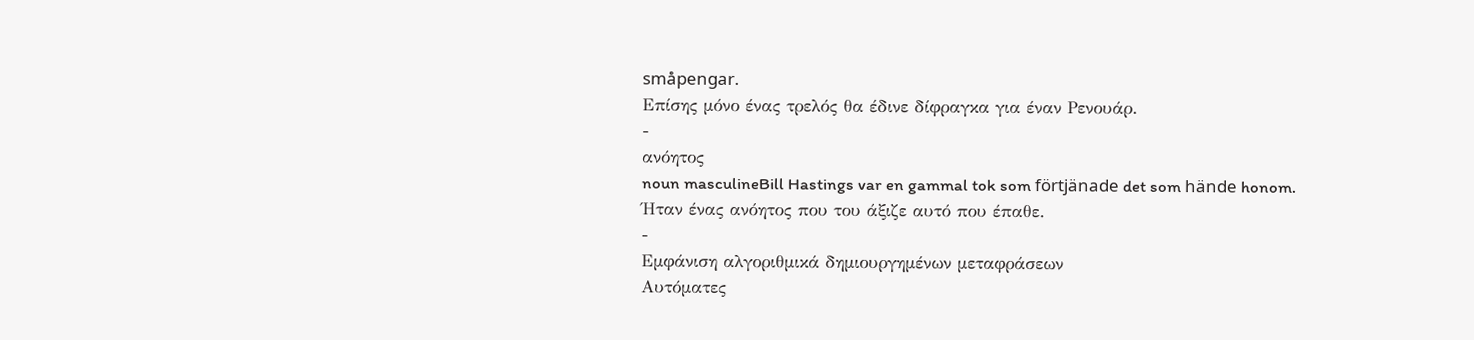småpengar.
Επίσης μόνο ένας τρελός θα έδινε δίφραγκα για έναν Ρενουάρ.
-
ανόητος
noun masculineBill Hastings var en gammal tok som förtjänade det som hände honom.
Ήταν ένας ανόητος που του άξιζε αυτό που έπαθε.
-
Εμφάνιση αλγοριθμικά δημιουργημένων μεταφράσεων
Αυτόματες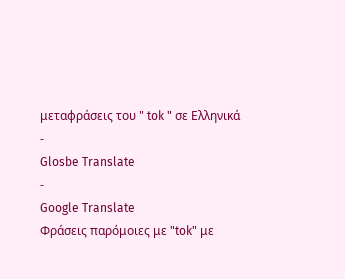μεταφράσεις του " tok " σε Ελληνικά
-
Glosbe Translate
-
Google Translate
Φράσεις παρόμοιες με "tok" με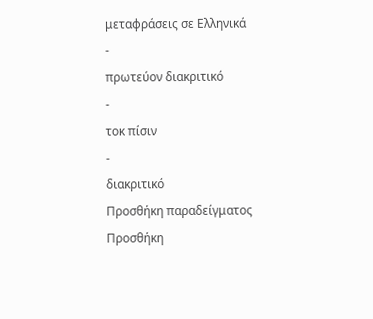μεταφράσεις σε Ελληνικά
-
πρωτεύον διακριτικό
-
τοκ πίσιν
-
διακριτικό
Προσθήκη παραδείγματος
Προσθήκη